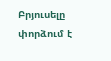Բրյուսելը փորձում է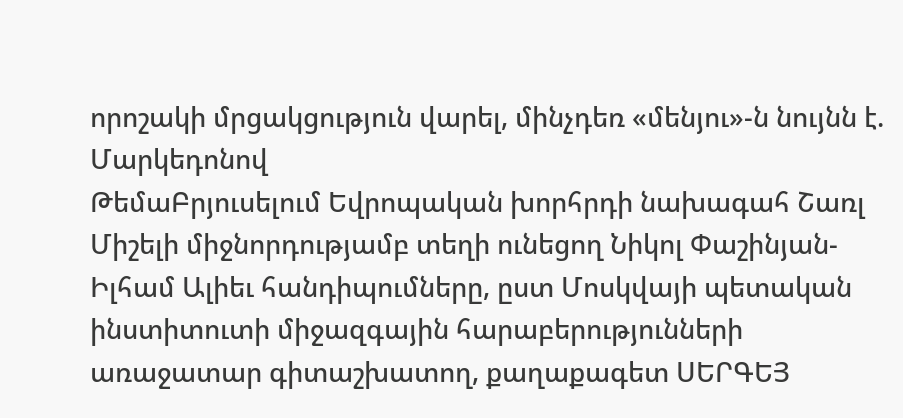որոշակի մրցակցություն վարել, մինչդեռ «մենյու»-ն նույնն է. Մարկեդոնով
ԹեմաԲրյուսելում Եվրոպական խորհրդի նախագահ Շառլ Միշելի միջնորդությամբ տեղի ունեցող Նիկոլ Փաշինյան-Իլհամ Ալիեւ հանդիպումները, ըստ Մոսկվայի պետական ինստիտուտի միջազգային հարաբերությունների առաջատար գիտաշխատող, քաղաքագետ ՍԵՐԳԵՅ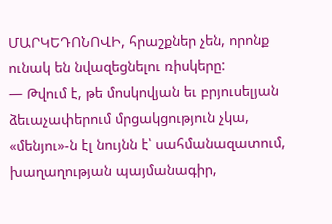ՄԱՐԿԵԴՈՆՈՎԻ, հրաշքներ չեն, որոնք ունակ են նվազեցնելու ռիսկերը:
— Թվում է, թե մոսկովյան եւ բրյուսելյան ձեւաչափերում մրցակցություն չկա, «մենյու»-ն էլ նույնն է՝ սահմանազատում, խաղաղության պայմանագիր,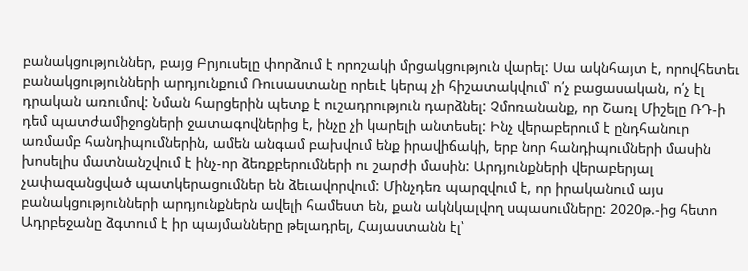բանակցություններ, բայց Բրյուսելը փորձում է որոշակի մրցակցություն վարել: Սա ակնհայտ է, որովհետեւ բանակցությունների արդյունքում Ռուսաստանը որեւէ կերպ չի հիշատակվում՝ ո՛չ բացասական, ո՛չ էլ դրական առումով: Նման հարցերին պետք է ուշադրություն դարձնել: Չմոռանանք, որ Շառլ Միշելը ՌԴ-ի դեմ պատժամիջոցների ջատագովներից է, ինչը չի կարելի անտեսել: Ինչ վերաբերում է ընդհանուր առմամբ հանդիպումներին, ամեն անգամ բախվում ենք իրավիճակի, երբ նոր հանդիպումների մասին խոսելիս մատնանշվում է ինչ-որ ձեռքբերումների ու շարժի մասին: Արդյունքների վերաբերյալ չափազանցված պատկերացումներ են ձեւավորվում: Մինչդեռ պարզվում է, որ իրականում այս բանակցությունների արդյունքներն ավելի համեստ են, քան ակնկալվող սպասումները: 2020թ.-ից հետո Ադրբեջանը ձգտում է իր պայմանները թելադրել, Հայաստանն էլ՝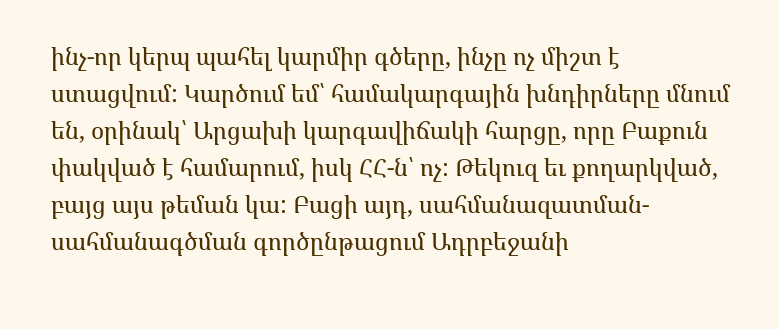ինչ-որ կերպ պահել կարմիր գծերը, ինչը ոչ միշտ է ստացվում: Կարծում եմ՝ համակարգային խնդիրները մնում են, օրինակ՝ Արցախի կարգավիճակի հարցը, որը Բաքուն փակված է համարում, իսկ ՀՀ-ն՝ ոչ: Թեկուզ եւ քողարկված, բայց այս թեման կա: Բացի այդ, սահմանազատման-սահմանագծման գործընթացում Ադրբեջանի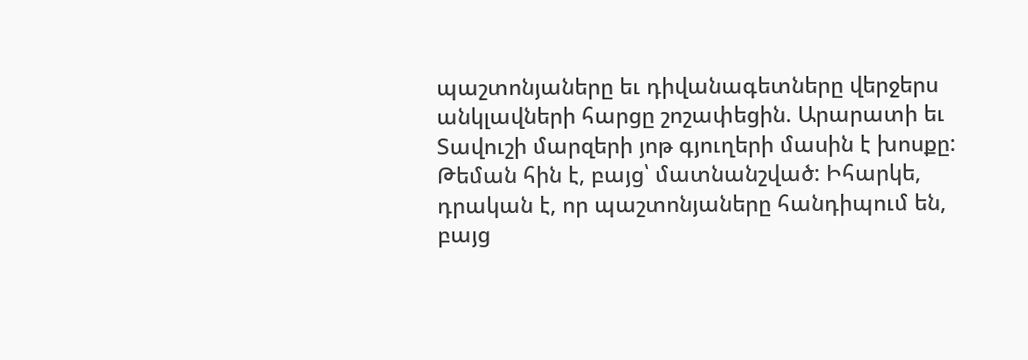պաշտոնյաները եւ դիվանագետները վերջերս անկլավների հարցը շոշափեցին. Արարատի եւ Տավուշի մարզերի յոթ գյուղերի մասին է խոսքը: Թեման հին է, բայց՝ մատնանշված: Իհարկե, դրական է, որ պաշտոնյաները հանդիպում են, բայց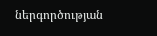ներգործության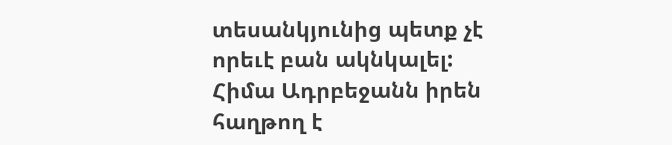տեսանկյունից պետք չէ որեւէ բան ակնկալել: Հիմա Ադրբեջանն իրեն հաղթող է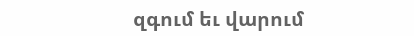զգում եւ վարում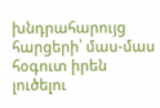խնդրահարույց հարցերի՝ մաս-մաս հօգուտ իրեն լուծելու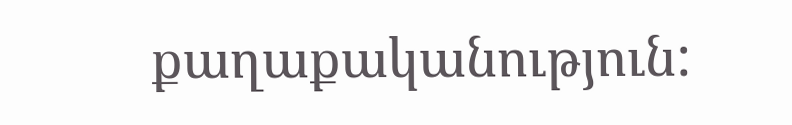քաղաքականություն: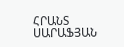ՀՐԱՆՏ ՍԱՐԱՖՅԱՆ